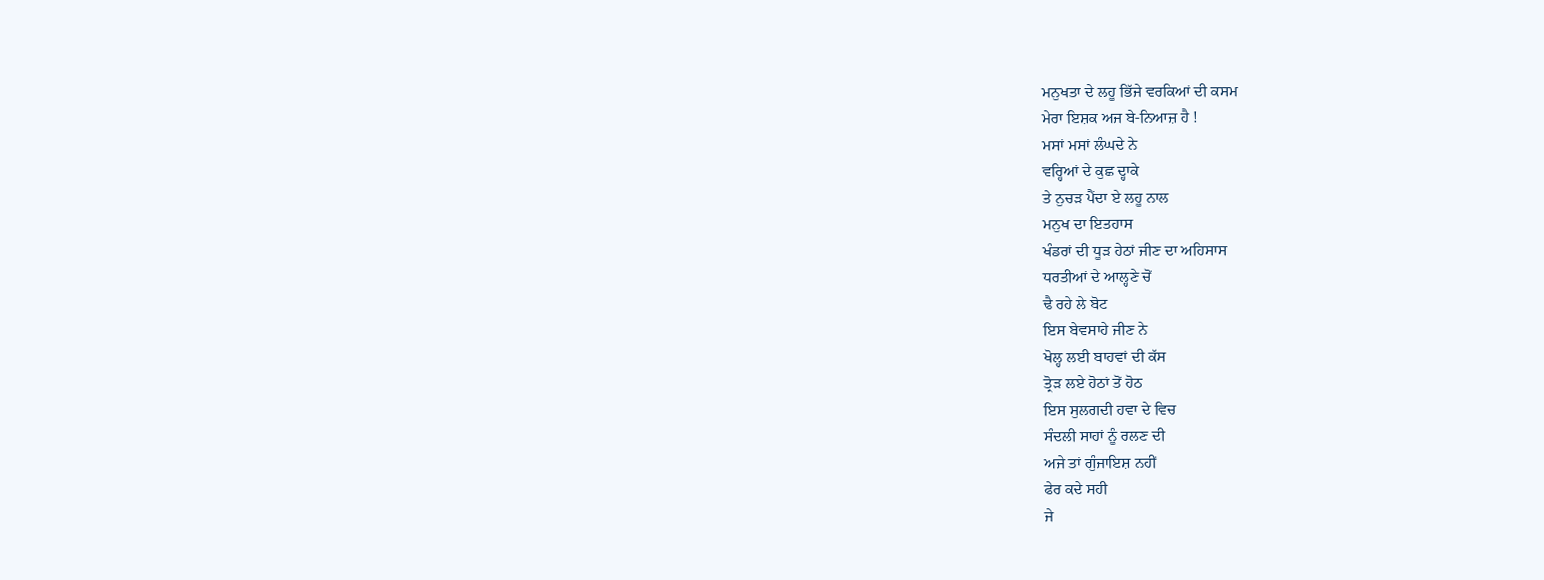ਮਨੁਖਤਾ ਦੇ ਲਹੂ ਭਿੱਜੇ ਵਰਕਿਆਂ ਦੀ ਕਸਮ
ਮੇਰਾ ਇਸ਼ਕ ਅਜ ਬੇ-ਨਿਆਜ਼ ਹੈ !
ਮਸਾਂ ਮਸਾਂ ਲੰਘਦੇ ਨੇ
ਵਰ੍ਹਿਆਂ ਦੇ ਕੁਛ ਦ੍ਹਾਕੇ
ਤੇ ਨੁਚੜ ਪੈਂਦਾ ਏ ਲਹੂ ਨਾਲ
ਮਨੁਖ ਦਾ ਇਤਹਾਸ
ਖੰਡਰਾਂ ਦੀ ਧੂੜ ਹੇਠਾਂ ਜੀਣ ਦਾ ਅਹਿਸਾਸ
ਧਰਤੀਆਂ ਦੇ ਆਲ੍ਹਣੇ ਚੋਂ
ਢੈ ਰਹੇ ਲੇ ਬੋਟ
ਇਸ ਬੇਵਸਾਹੇ ਜੀਣ ਨੇ
ਖੋਲ੍ਹ ਲਈ ਬਾਹਵਾਂ ਦੀ ਕੱਸ
ਤ੍ਰੋੜ ਲਏ ਹੋਠਾਂ ਤੋਂ ਹੋਠ
ਇਸ ਸੁਲਗਦੀ ਹਵਾ ਦੇ ਵਿਚ
ਸੰਦਲੀ ਸਾਹਾਂ ਨੂੰ ਰਲਣ ਦੀ
ਅਜੇ ਤਾਂ ਗੁੰਜਾਇਸ਼ ਨਹੀਂ
ਫੇਰ ਕਦੇ ਸਹੀ
ਜੇ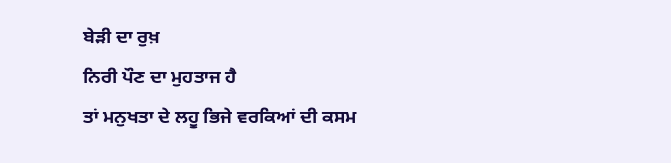ਬੇੜੀ ਦਾ ਰੁਖ਼
ਨਿਰੀ ਪੌਣ ਦਾ ਮੁਹਤਾਜ ਹੈ
ਤਾਂ ਮਨੁਖਤਾ ਦੇ ਲਹੂ ਭਿਜੇ ਵਰਕਿਆਂ ਦੀ ਕਸਮ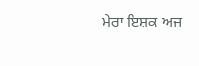ਮੇਰਾ ਇਸ਼ਕ ਅਜ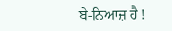ਬੇ-ਨਿਆਜ਼ ਹੈ !